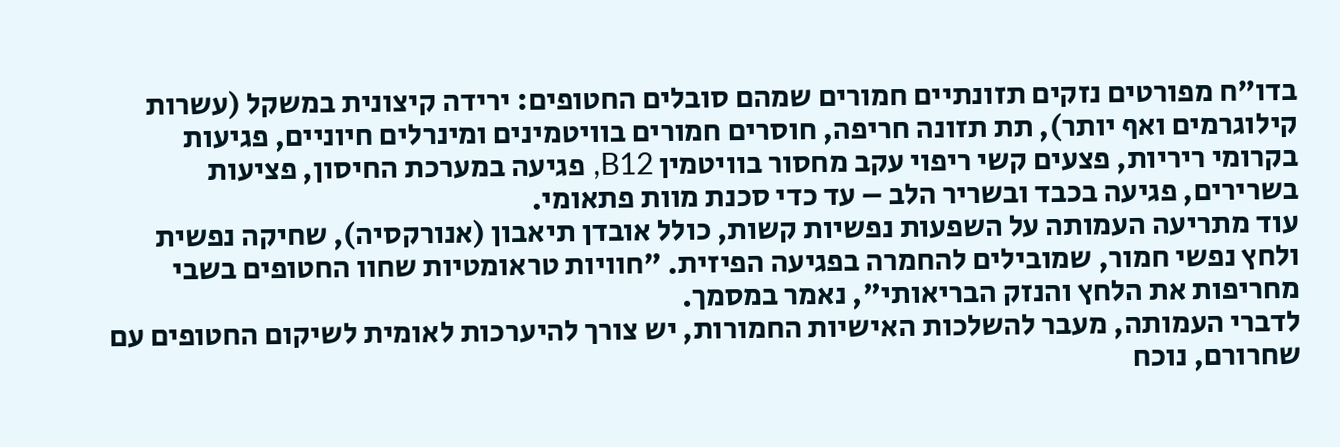בדו"ח מפורטים נזקים תזונתיים חמורים שמהם סובלים החטופים: ירידה קיצונית במשקל (עשרות קילוגרמים ואף יותר), תת תזונה חריפה, חוסרים חמורים בוויטמינים ומינרלים חיוניים, פגיעות בקרומי ריריות, פצעים קשי ריפוי עקב מחסור בוויטמין B12, פגיעה במערכת החיסון, פציעות בשרירים, פגיעה בכבד ובשריר הלב – עד כדי סכנת מוות פתאומי.
עוד מתריעה העמותה על השפעות נפשיות קשות, כולל אובדן תיאבון (אנורקסיה), שחיקה נפשית ולחץ נפשי חמור, שמובילים להחמרה בפגיעה הפיזית. "חוויות טראומטיות שחוו החטופים בשבי מחריפות את הלחץ והנזק הבריאותי", נאמר במסמך.
לדברי העמותה, מעבר להשלכות האישיות החמורות, יש צורך להיערכות לאומית לשיקום החטופים עם שחרורם, נוכח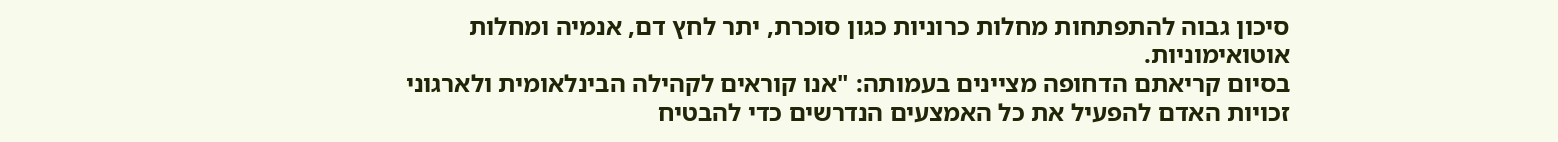סיכון גבוה להתפתחות מחלות כרוניות כגון סוכרת, יתר לחץ דם, אנמיה ומחלות אוטואימוניות.
בסיום קריאתם הדחופה מציינים בעמותה: "אנו קוראים לקהילה הבינלאומית ולארגוני זכויות האדם להפעיל את כל האמצעים הנדרשים כדי להבטיח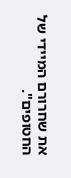את שחרורם המיידי של החטופים".